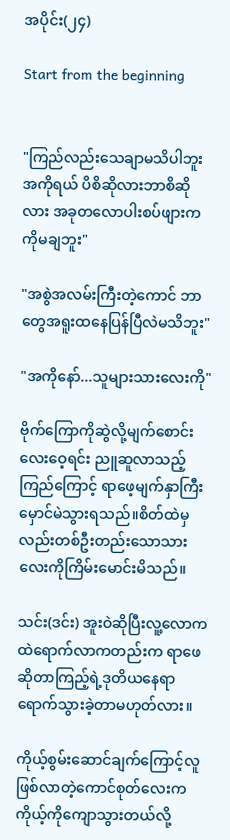အပိုင်း(၂၄)

Start from the beginning


"ကြည်လည်းသေချာမသိပါဘူးအကိုရယ် ပိစိဆိုလားဘာစိဆိုလား အခုတလောပါးစပ်ဖျားကကိုမချဘူး"

"အစွဲအလမ်းကြီးတဲ့ကောင် ဘာတွေအရူးထနေပြန်ပြီလဲမသိဘူး"

"အကိုနော်...သူများသားလေးကို"

ဗိုက်ကြောကိုဆွဲလို့မျက်စောင်းလေးဝေ့ရင်း ညူဆူလာသည့် ကြည်ကြောင့် ရာဖေ့မျက်နှာကြီးမှောင်မဲသွားရသည်။စိတ်ထဲမှလည်းတစ်ဦးတည်းသောသားလေးကိုကြိမ်းမောင်းမိသည်။

သင်း(ဒင်း) အူးဝဲဆိုပြီးလူ့လောကထဲရောက်လာကတည်းက ရာဖေဆိုတာကြည့်ရဲ့ဒုတိယနေရာရောက်သွားခဲ့တာမဟုတ်လား။

ကိုယ့်စွမ်းဆောင်ချက်ကြောင့်လူဖြစ်လာတဲ့ကောင်စုတ်လေးက ကိုယ့်ကိုကျောသွားတယ်လို့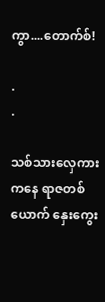ကွာ....တောက်စ်!

.
.

သစ်သားလှေကားကနေ ရာဇတစ်ယောက် နှေးကွေး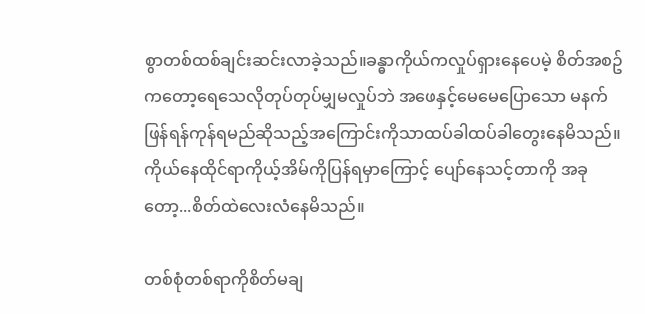စွာတစ်ထစ်ချင်းဆင်းလာခဲ့သည်။ခန္ဓာကိုယ်ကလှုပ်ရှားနေပေမဲ့ စိတ်အစဥ်ကတော့ရေသေလိုတုပ်တုပ်မျှမလှုပ်ဘဲ အဖေနှင့်မေမေပြောသော မနက်ဖြန်ရန်ကုန်ရမည်ဆိုသည့်အကြောင်းကိုသာထပ်ခါထပ်ခါတွေးနေမိသည်။ကိုယ်နေထိုင်ရာကိုယ့်အိမ်ကိုပြန်ရမှာကြောင့် ပျော်နေသင့်တာကို အခုတော့...စိတ်ထဲလေးလံနေမိသည်။

တစ်စုံတစ်ရာကိုစိတ်မချ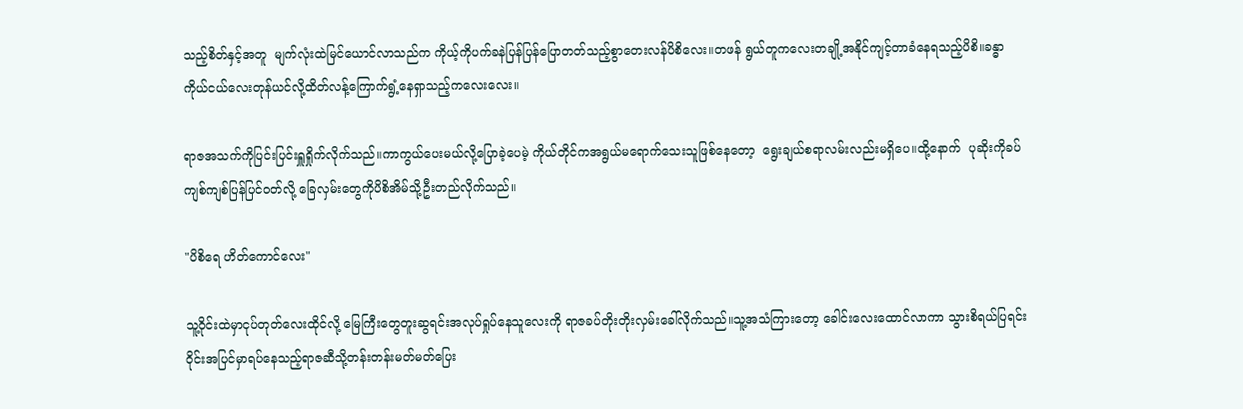သည့်စိတ်နှင့်အတူ  မျက်လုံးထဲမြင်ယောင်လာသည်က ကိုယ့်ကိုပက်ခနဲပြန်ပြန်ပြောတတ်သည့်စွာတေးလန်ပိစိလေး။တဖန် ရွယ်တူကလေးတချို့အနိုင်ကျင့်တာခံနေရသည့်ပိစိ။ခန္ဓာကိုယ်ငယ်လေးတုန်ယင်လို့ထိတ်လန့်ကြောက်ရွံ့နေရှာသည့်ကလေးလေး။

ရာဇအသက်ကိုပြင်းပြင်းရှူရှိုက်လိုက်သည်။ကာကွယ်ပေးမယ်လို့ပြောခဲ့ပေမဲ့ ကိုယ်တိုင်ကအရွယ်မရောက်သေးသူဖြစ်နေတော့  ရွေးချယ်စရာလမ်းလည်းမရှိပေ။ထို့နောက်  ပုဆိုးကိုခပ်ကျစ်ကျစ်ပြန်ပြင်ဝတ်လို့ ခြေလှမ်းတွေကိုပိစိအိမ်သို့ဦးတည်လိုက်သည်။

"ပိစိရေ ဟိတ်ကောင်လေး"

သူ့ဝိုင်းထဲမှာငုပ်တုတ်လေးထိုင်လို့ မြေကြီးတွေတူးဆွရင်းအလုပ်ရှုပ်နေသူလေးကို ရာဇခပ်တိုးတိုးလှမ်းခေါ်လိုက်သည်။သူ့အသံကြားတော့ ခေါင်းလေးထောင်လာကာ သွားစိရယ်ပြရင်းဝိုင်းအပြင်မှာရပ်နေသည့်ရာဇဆီသို့တန်းတန်းမတ်မတ်ပြေး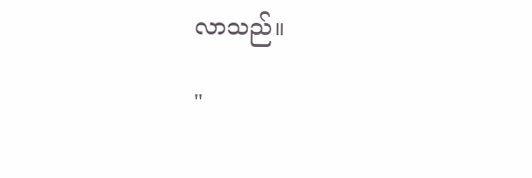လာသည်။

"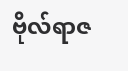ဗိုလ်ရာဇ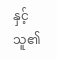နှင့်သူ၏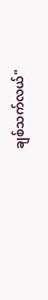ချစ်သက်လယ်"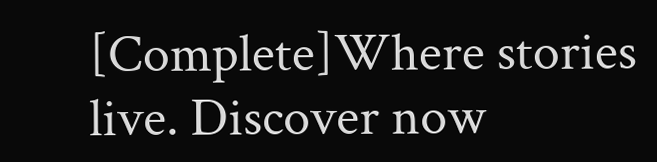[Complete]Where stories live. Discover now